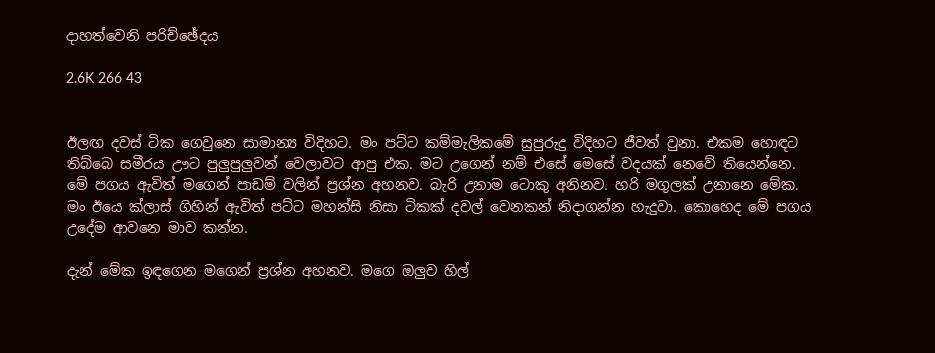දාහත්වෙනි පරිච්ඡේදය

2.6K 266 43


ඊලඟ දවස් ටික ගෙවුනෙ සාමාන්‍ය විදිහට. මං පට්ට කම්මැලිකමේ සුපුරුදු විදිහට ජීවත් වුනා. එකම හොඳට තිබ්බෙ සමීරය ඌට පුලුපුලුවන් වෙලාවට ආපු එක. මට උගෙන් නම් එසේ මෙසේ වදයක් නෙවේ තියෙන්නෙ. මේ පගය ඇවිත් මගෙන් පාඩම් වලින් ප්‍රශ්න අහනව. බැරි උනාම ටොකු අනිනව. හරි මගුලක් උනානෙ මේක. මං ඊයෙ ක්ලාස් ගිහින් ඇවිත් පට්ට මහන්සි නිසා ටිකක් දවල් වෙනකන් නිදාගන්න හැදුවා. කොහෙද මේ පගය උදේම ආවනෙ මාව කන්න.

දැන් මේක ඉඳගෙන මගෙන් ප්‍රශ්න අහනව. මගෙ ඔලුව හිල්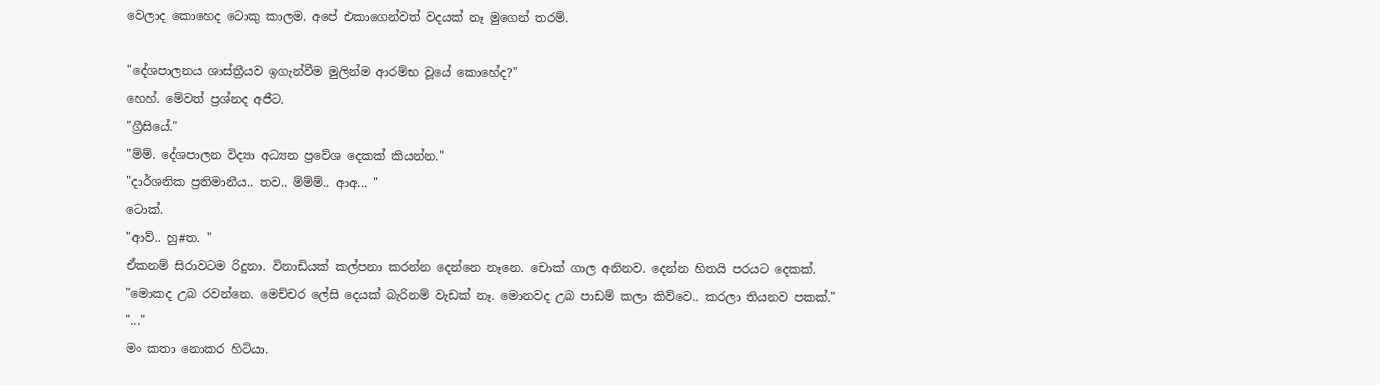වෙලාද කොහෙද ටොකු කාලම. අපේ එකාගෙන්වත් වදයක් නෑ මුගෙන් තරම්.

"දේශපාලනය ශාස්ත්‍රීයව ඉගැන්වීම මුලින්ම ආරම්භ වූයේ කොහේද?"
හෙහ්. මේවත් ප්‍රශ්නද අජීට.
"ග්‍රීසියේ."
"ම්ම්. දේශපාලන විද්‍යා අධ්‍යන ප්‍රවේශ දෙකක් කියන්න."
"දාර්ශනික ප්‍රතිමානීය.. තව.. ම්ම්ම්.. ආඅ... "
ටොක්.
"ආව්.. හු#ත. "
ඒකනම් සිරාවටම රිදුනා. විනාඩියක් කල්පනා කරන්න දෙන්නෙ නෑනෙ. චොක් ගාල අනිනව. දෙන්න හිතයි පරයට දෙකක්.
"මොකද උබ රවන්නෙ. මෙච්චර ලේසි දෙයක් බැරිනම් වැඩක් නෑ. මොනවද උබ පාඩම් කලා කිව්වෙ.. කරලා තියනව පකක්."
"..."
මං කතා නොකර හිටියා.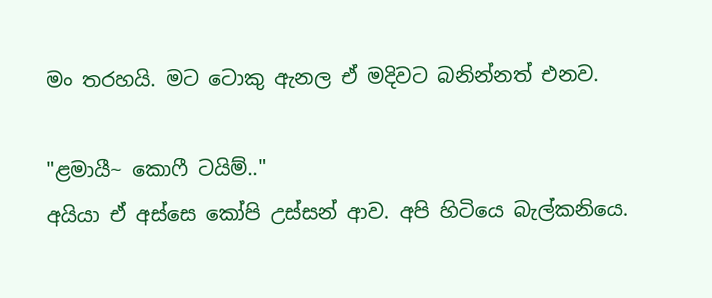මං තරහයි. මට ටොකු ඇනල ඒ මදිවට බනින්නත් එනව.

"ළමායී~ කොෆී ටයිම්.."
අයියා ඒ අස්සෙ කෝපි උස්සන් ආව. අපි හිටියෙ බැල්කනියෙ.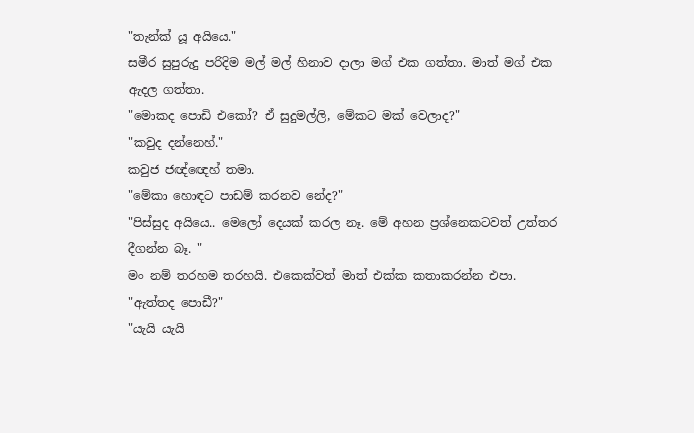"තැන්ක් යූ අයියෙ."
සමීර සුපුරුදු පරිදිම මල් මල් හිනාව දාලා මග් එක ගත්තා. මාත් මග් එක ඇදල ගත්තා.
"මොකද පොඩි එකෝ? ඒ සුදුමල්ලි, මේකට මක් වෙලාද?"
"කවුද දන්නෙහ්."
කවුජ ජඥ්ඥෙහ් තමා.
"මේකා හොඳට පාඩම් කරනව නේද?"
"පිස්සුද අයියෙ.. මෙලෝ දෙයක් කරල නෑ. මේ අහන ප්‍රශ්නෙකටවත් උත්තර දීගන්න බෑ. "
මං නම් තරහම තරහයි. එකෙක්වත් මාත් එක්ක කතාකරන්න එපා.
"ඇත්තද පොඩී?"
"යැයි යැයි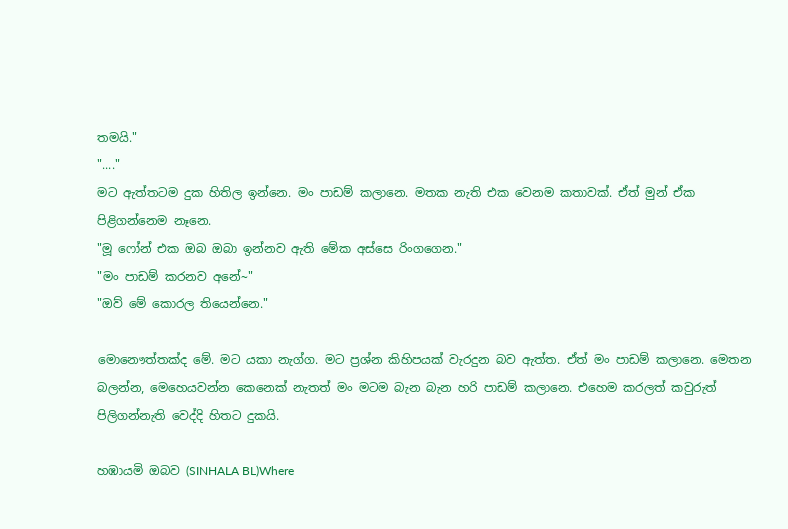තමයි."
"...."
මට ඇත්තටම දුක හිතිල ඉන්නෙ. මං පාඩම් කලානෙ. මතක නැති එක වෙනම කතාවක්. ඒත් මුන් ඒක පිළිගන්නෙම නෑනෙ.
"මූ ෆෝන් එක ඔබ ඔබා ඉන්නව ඇති මේක අස්සෙ රිංගගෙන."
"මං පාඩම් කරනව අනේ~"
"ඔව් මේ කොරල තියෙන්නෙ."

මොනෞත්තක්ද මේ. මට යකා නැග්ග. මට ප්‍රශ්න කිහිපයක් වැරදුන බව ඇත්ත. ඒත් මං පාඩම් කලානෙ. මෙතන බලන්න, මෙහෙයවන්න කෙනෙක් නැතත් මං මටම බැන බැන හරි පාඩම් කලානෙ. එහෙම කරලත් කවුරුත් පිලිගන්නැති වෙද්දි හිතට දුකයි.

හඹායමි ඔබව (SINHALA BL)Where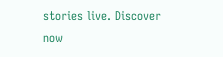stories live. Discover now